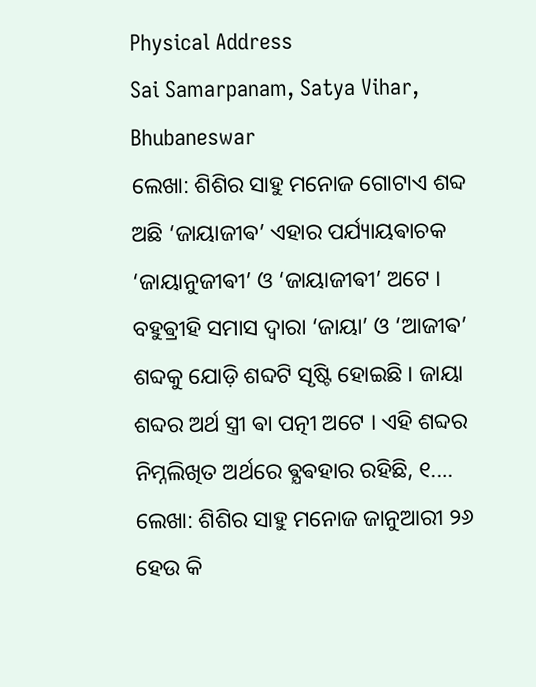Physical Address
Sai Samarpanam, Satya Vihar, Bhubaneswar
ଲେଖା: ଶିଶିର ସାହୁ ମନୋଜ ଗୋଟାଏ ଶବ୍ଦ ଅଛି ‘ଜାୟାଜୀଵ’ ଏହାର ପର୍ଯ୍ୟାୟଵାଚକ ‘ଜାୟାନୁଜୀଵୀ’ ଓ ‘ଜାୟାଜୀଵୀ’ ଅଟେ । ବହୁଵ୍ରୀହି ସମାସ ଦ୍ଵାରା ‘ଜାୟା’ ଓ ‘ଆଜୀଵ’ ଶବ୍ଦକୁ ଯୋଡ଼ି ଶବ୍ଦଟି ସୃଷ୍ଟି ହୋଇଛି । ଜାୟା ଶବ୍ଦର ଅର୍ଥ ସ୍ତ୍ରୀ ଵା ପତ୍ନୀ ଅଟେ । ଏହି ଶବ୍ଦର ନିମ୍ନଲିଖିତ ଅର୍ଥରେ ଵ୍ଯଵହାର ରହିଛି, ୧.…
ଲେଖା: ଶିଶିର ସାହୁ ମନୋଜ ଜାନୁଆରୀ ୨୬ ହେଉ କି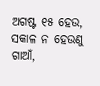ଅଗଷ୍ଟ ୧୫ ହେଉ, ସକାଳ ନ ହେଉଣୁ ଗାଆଁ,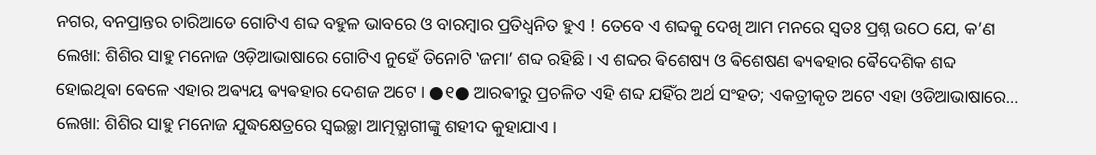ନଗର, ବନପ୍ରାନ୍ତର ଚାରିଆଡେ ଗୋଟିଏ ଶବ୍ଦ ବହୁଳ ଭାବରେ ଓ ବାରମ୍ବାର ପ୍ରତିଧ୍ବନିତ ହୁଏ ! ତେବେ ଏ ଶବ୍ଦକୁ ଦେଖି ଆମ ମନରେ ସ୍ଵତଃ ପ୍ରଶ୍ନ ଉଠେ ଯେ, କ’ଣ
ଲେଖା: ଶିଶିର ସାହୁ ମନୋଜ ଓଡ଼ିଆଭାଷାରେ ଗୋଟିଏ ନୁହେଁ ତିନୋଟି ‛ଜମା’ ଶବ୍ଦ ରହିଛି । ଏ ଶବ୍ଦର ଵିଶେଷ୍ୟ ଓ ଵିଶେଷଣ ଵ୍ୟଵହାର ଵୈଦେଶିକ ଶବ୍ଦ ହୋଇଥିଵା ଵେଳେ ଏହାର ଅଵ୍ୟୟ ଵ୍ୟଵହାର ଦେଶଜ ଅଟେ । ●୧● ଆରଵୀରୁ ପ୍ରଚଳିତ ଏହି ଶବ୍ଦ ଯହିଁର ଅର୍ଥ ସଂହତ; ଏକତ୍ରୀକୃତ ଅଟେ ଏହା ଓଡିଆଭାଷାରେ…
ଲେଖା: ଶିଶିର ସାହୁ ମନୋଜ ଯୁଦ୍ଧକ୍ଷେତ୍ରରେ ସ୍ୱଇଚ୍ଛା ଆତ୍ମତ୍ଯାଗୀଙ୍କୁ ଶହୀଦ କୁହାଯାଏ ।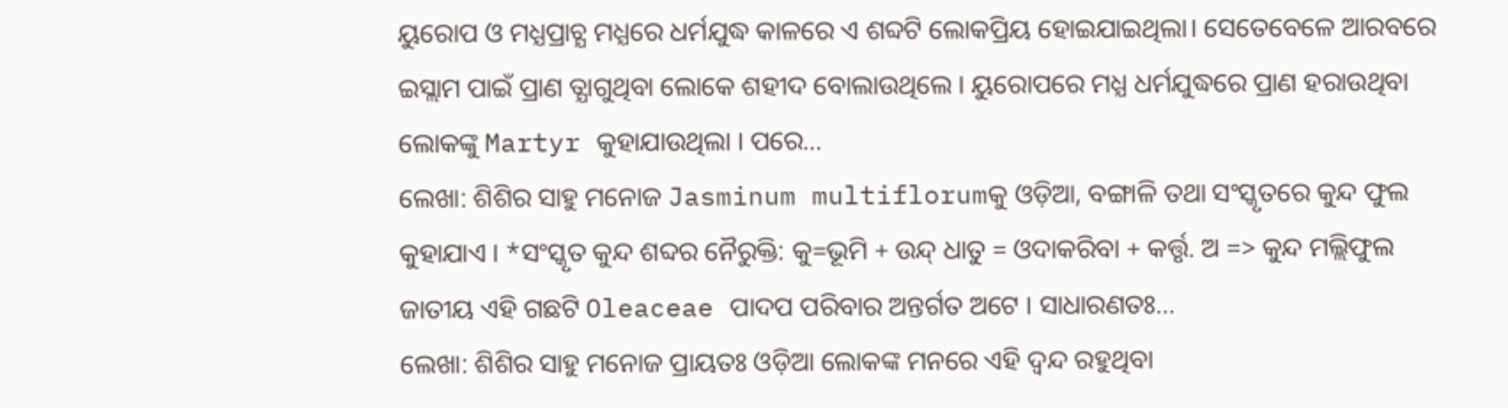ୟୁରୋପ ଓ ମଧ୍ଯପ୍ରାଚ୍ଯ ମଧ୍ଯରେ ଧର୍ମଯୁଦ୍ଧ କାଳରେ ଏ ଶବ୍ଦଟି ଲୋକପ୍ରିୟ ହୋଇଯାଇଥିଲା। ସେତେବେଳେ ଆରବରେ ଇସ୍ଲାମ ପାଇଁ ପ୍ରାଣ ତ୍ଯାଗୁଥିବା ଲୋକେ ଶହୀଦ ବୋଲାଉଥିଲେ । ୟୁରୋପରେ ମଧ୍ଯ ଧର୍ମଯୁଦ୍ଧରେ ପ୍ରାଣ ହରାଉଥିବା ଲୋକଙ୍କୁ Martyr କୁହାଯାଉଥିଲା । ପରେ…
ଲେଖା: ଶିଶିର ସାହୁ ମନୋଜ Jasminum multiflorumକୁ ଓଡ଼ିଆ, ବଙ୍ଗାଳି ତଥା ସଂସ୍କୃତରେ କୁନ୍ଦ ଫୁଲ କୁହାଯାଏ । *ସଂସ୍କୃତ କୁନ୍ଦ ଶବ୍ଦର ନୈରୁକ୍ତି: କୁ=ଭୂମି + ଉନ୍ଦ୍ ଧାତୁ = ଓଦାକରିବା + କର୍ତ୍ତୃ. ଅ => କୁନ୍ଦ ମଲ୍ଲିଫୁଲ ଜାତୀୟ ଏହି ଗଛଟି Oleaceae ପାଦପ ପରିବାର ଅନ୍ତର୍ଗତ ଅଟେ । ସାଧାରଣତଃ…
ଲେଖା: ଶିଶିର ସାହୁ ମନୋଜ ପ୍ରାୟତଃ ଓଡ଼ିଆ ଲୋକଙ୍କ ମନରେ ଏହି ଦ୍ଵନ୍ଦ ରହୁଥିବା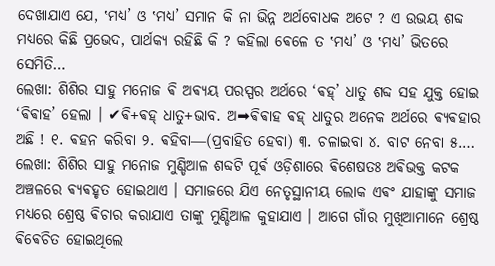ଦେଖାଯାଏ ଯେ, ‛ମଧ୍ଯ’ ଓ ‛ମଧ୍ୟ’ ସମାନ କି ନା ଭିନ୍ନ ଅର୍ଥବୋଧକ ଅଟେ ? ଏ ଉଭୟ ଶବ୍ଦ ମଧ୍ୟରେ କିଛି ପ୍ରଭେଦ, ପାର୍ଥକ୍ୟ ରହିଛି କି ? କହିଲା ଵେଳେ ତ ‛ମଧ୍ୟ’ ଓ ‛ମଧ୍ଯ’ ଭିତରେ ସେମିତି…
ଲେଖା: ଶିଶିର ସାହୁ ମନୋଜ ଵି ଅଵ୍ୟୟ ପରସ୍ପର ଅର୍ଥରେ ‘ଵହ୍’ ଧାତୁ ଶବ୍ଦ ସହ ଯୁକ୍ତ ହୋଇ ‘ଵିଵାହ’ ହେଲା । ✔ଵି+ଵହ୍ ଧାତୁ+ଭାବ. ଅ➡ଵିଵାହ ଵହ୍ ଧାତୁର ଅନେକ ଅର୍ଥରେ ଵ୍ୟଵହାର ଅଛି ! ୧. ଵହନ କରିବା ୨. ଵହିବା―(ପ୍ରବାହିତ ହେବା) ୩. ଚଳାଇବା ୪. ବାଟ ନେବା ୫.…
ଲେଖା: ଶିଶିର ସାହୁ ମନୋଜ ମୁଣ୍ଡିଆଳ ଶବ୍ଦଟି ପୂର୍ଵ ଓଡ଼ିଶାରେ ଵିଶେଷତଃ ଅଵିଭକ୍ତ କଟକ ଅଞ୍ଚଳରେ ଵ୍ଯଵହୃତ ହୋଇଥାଏ । ସମାଜରେ ଯିଏ ନେତୃସ୍ଥାନୀୟ ଲୋକ ଏଵଂ ଯାହାଙ୍କୁ ସମାଜ ମଧ୍ୟରେ ଶ୍ରେଷ୍ଠ ଵିଚାର କରାଯାଏ ତାଙ୍କୁ ମୁଣ୍ଡିଆଳ କୁହାଯାଏ । ଆଗେ ଗାଁର ମୁଖିଆମାନେ ଶ୍ରେଷ୍ଠ ଵିଵେଚିତ ହୋଇଥିଲେ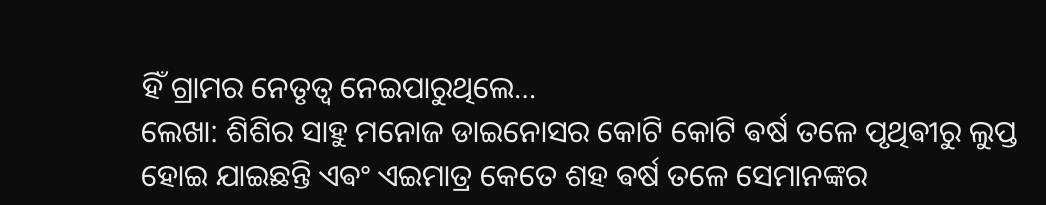ହିଁ ଗ୍ରାମର ନେତୃତ୍ୱ ନେଇପାରୁଥିଲେ…
ଲେଖା: ଶିଶିର ସାହୁ ମନୋଜ ଡାଇନୋସର କୋଟି କୋଟି ଵର୍ଷ ତଳେ ପୃଥିଵୀରୁ ଲୁପ୍ତ ହୋଇ ଯାଇଛନ୍ତି ଏଵଂ ଏଇମାତ୍ର କେତେ ଶହ ଵର୍ଷ ତଳେ ସେମାନଙ୍କର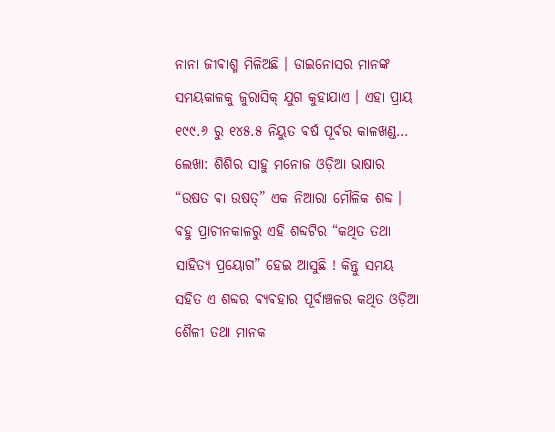ନାନା ଜୀଵାଶ୍ମ ମିଳିଅଛି । ଡାଇନୋସର ମାନଙ୍କ ସମୟକାଳକୁ ଜୁରାସିକ୍ ଯୁଗ କୁହାଯାଏ । ଏହା ପ୍ରାୟ ୧୯୯.୬ ରୁ ୧୪୫.୫ ନିୟୁତ ଵର୍ଷ ପୂର୍ଵର କାଳଖଣ୍ଡ…
ଲେଖା: ଶିଶିର ସାହୁ ମନୋଜ ଓଡ଼ିଆ ଭାଷାର “ଉଷତ ଵା ଉଷତ୍” ଏକ ନିଆରା ମୌଳିକ ଶବ୍ଦ । ବହୁ ପ୍ରାଚୀନକାଳରୁ ଏହି ଶବ୍ଦଟିର “କଥିତ ତଥା ସାହିତ୍ୟ ପ୍ରୟୋଗ” ହେଇ ଆସୁଛି ! କିନ୍ତୁ ସମୟ ସହିତ ଏ ଶବ୍ଦର ଵ୍ୟଵହାର ପୂର୍ବାଞ୍ଚଳର କଥିତ ଓଡ଼ିଆ ଶୈଳୀ ତଥା ମାନକ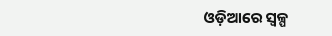ଓଡ଼ିଆରେ ସ୍ଵଳ୍ପ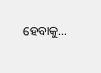ହେବାକୁ…